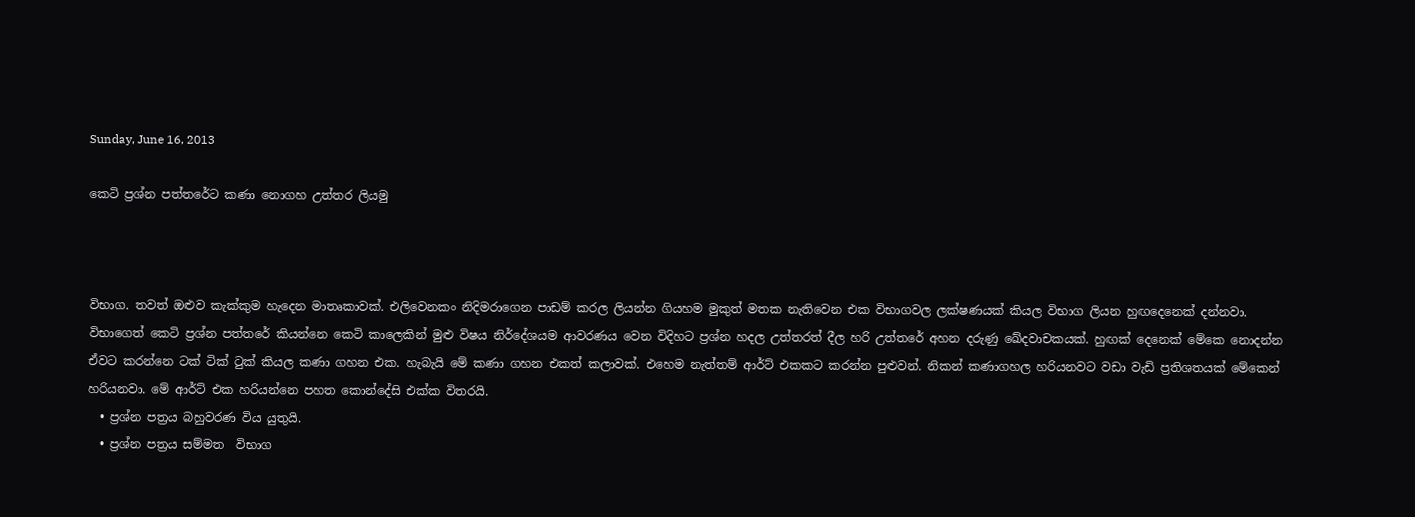Sunday, June 16, 2013

කෙටි ප්‍රශ්න පත්තරේ‍ට කණා නොගහ උත්තර ලියමු



විභාග. තවත් ඔළුව කැක්කුම හැදෙන මාතෘකාවක්. එලිවෙනකං නිදිමරාගෙන පාඩම් කරල ලියන්න ගියහම මුකුත් මතක නැතිවෙන එක විභාගවල ලක්ෂණයක් කියල විභාග ලියන හුඟදෙනෙක් දන්නවා. විභාගෙත් කෙටි ප්‍රශ්න පත්තරේ කියන්නෙ කෙටි කාලෙකින් මුළු විෂය නිර්දේශයම ආවරණය වෙන විදිහට ප්‍රශ්න හදල උත්තරත් දීල හරි උත්තරේ අහන දරුණු ඛේදවාචකයක්. හුඟක් දෙනෙක් මේකෙ නොදන්න ඒවට කරන්නෙ ටක් ටික් ටුක් කියල කණා ගහන එක. හැබැයි මේ කණා ගහන එකත් කලාවක්. එහෙම නැත්තම් ආර්ට් එකකට කරන්න පුළුවන්. නිකන් කණාගහල හරියනවට වඩා වැඩි ප්‍රතිශතයක් මේකෙන් හරියනවා. මේ ආර්ට් එක හරියන්නෙ පහත කොන්දේසි එක්ක විතරයි.
  • ප්‍රශ්න පත්‍රය බහුවරණ විය යුතුයි.
  • ප්‍රශ්න පත්‍රය සම්මත  විභාග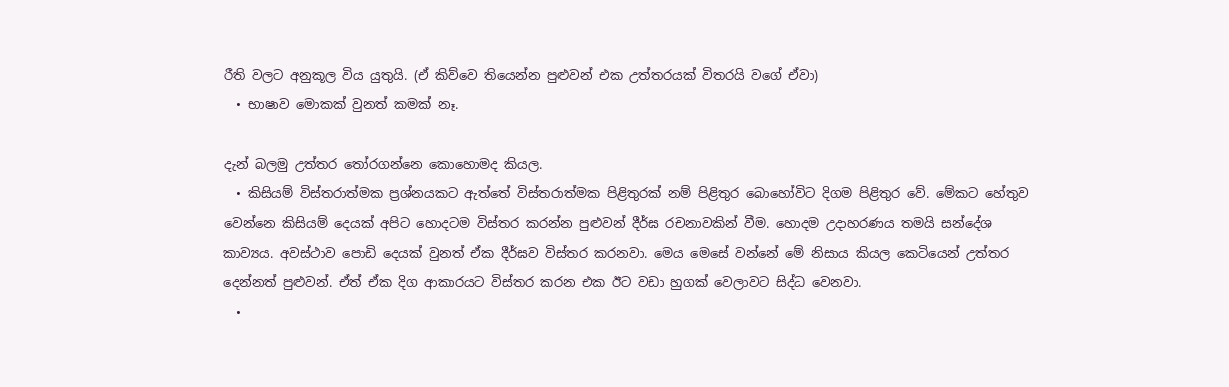රීති වලට අනුකූල විය යුතුයි. (ඒ කිව්වෙ තියෙන්න පුළුවන් එක උත්තරයක් විතරයි ව‍ගේ ඒවා)
  • භාෂාව මොකක් වුනත් කමක් නෑ.

දැන් බලමු උත්තර තෝරගන්නෙ කොහොමද කියල.
  • කිසියම් විස්තරාත්මක ප්‍රශ්නයකට ඇත්තේ විස්තරාත්මක පිළිතුරක් නම් පිළිතුර බොහෝවිට දිගම පිළිතුර වේ. මේකට හේතුව වෙන්නෙ කිසියම් දෙයක් අපිට හොදටම විස්තර කරන්න පුළුවන් දීර්ඝ රචනාවකින් වීම. හොදම උදාහරණය තමයි සන්දේශ කාව්‍යය. අවස්ථාව පොඩි දෙයක් වුනත් ඒක දීර්ඝව විස්තර කරනවා. මෙය මෙසේ වන්නේ මේ නිසාය කියල කෙටියෙන් උත්තර දෙන්නත් පුළුවන්. ඒත් ඒක දිග ආකාරයට විස්තර කරන එක ඊට වඩා හුගක් වෙලාවට සිද්ධ වෙනවා.
  •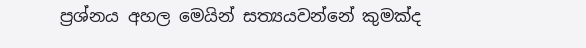ප්‍රශ්නය අහල මෙයින් සත්‍යයවන්නේ කුමක්ද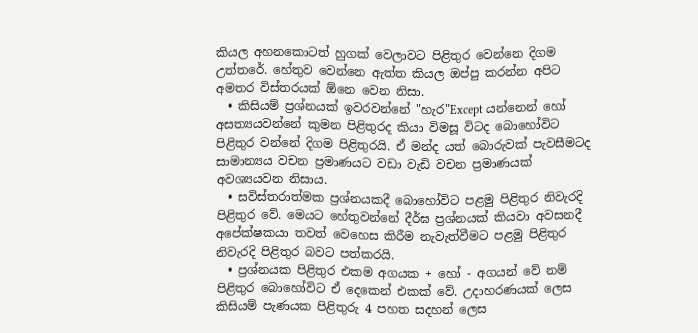කියල අහනකොටත් හුගක් වෙලාවට පිළිතුර වෙන්නෙ දිගම උත්තරේ. හේතුව වෙන්නෙ ඇත්ත කියල ඔප්පු කරන්න අපිට අමතර විස්තරයක් ඕනෙ වෙන නිසා.
  • කිසියම් ප්‍රශ්නයක් ඉවරවන්නේ "හැර"Except යන්නෙන් හෝ අසත්‍යයවන්නේ කුමන පිළිතුරද කියා විමසූ විටද බොහෝවිට පිළිතුර වන්නේ දිගම පිළිතුරයි. ඒ මන්ද යත් බොරුවක් පැවසීමටද සාමාන්‍යය වචන ප්‍රමාණයට වඩා වැඩි වචන ප්‍රමාණයක් අවශ්‍යයවන නිසාය.
  • සවිස්තරාත්මක ප්‍රශ්නයකදී බොහෝවිට පළමු පිළිතුර නිවැරදි පිළිතුර වේ. මෙයට හේතුවන්නේ දීර්ඝ ප්‍රශ්නයක් කියවා අවසනදී අපේක්ෂකයා තවත් වෙහෙස කිරීම නැවැත්වීමට පළමු පිළිතුර නිවැරදි පිළිතුර බවට පත්කරයි.
  • ප්‍රශ්නයක පිළිතුර එකම අගයක + හෝ - අගයන් වේ නම් පිළිතුර බොහෝවිට ඒ දෙකෙන් එකක් වේ. උදාහරණයක් ලෙස කිසියම් පැණයක පිළිතුරු 4 පහත සදහන් ලෙස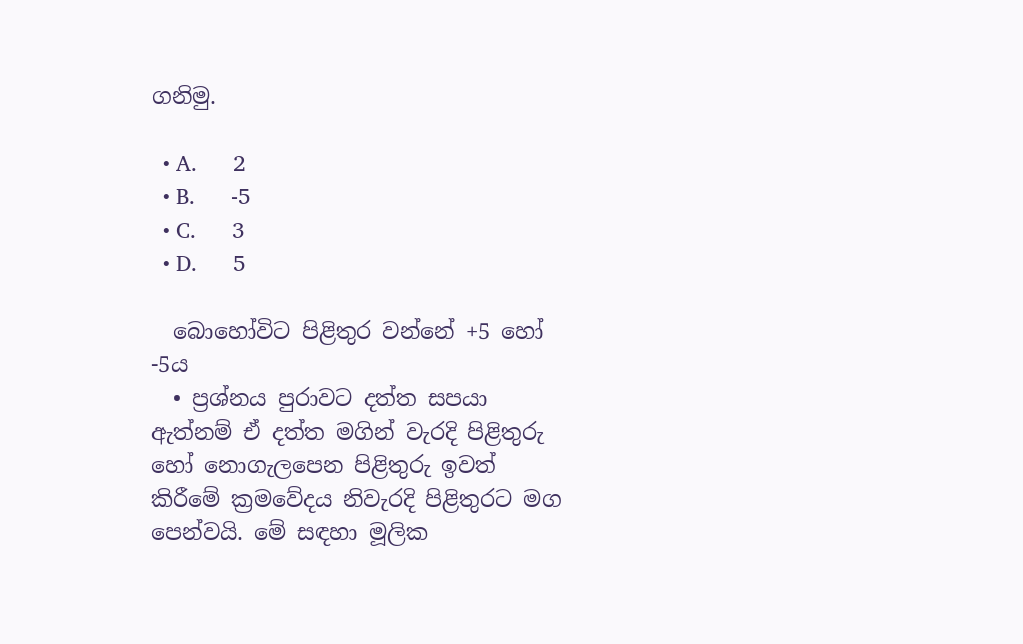ගනිමු.

  • A.      2
  • B.      -5
  • C.      3
  • D.      5

  බොහෝවිට පිළිතුර වන්නේ +5 හෝ -5ය
  • ප්‍රශ්නය පුරාවට දත්ත සපයා ඇත්නම් ඒ දත්ත මගින් වැරදි පිළිතුරු හෝ නොගැලපෙන පිළිතුරු ඉවත් කිරීමේ ක්‍රමවේදය නිවැරදි පිළිතුරට මග පෙන්වයි. මේ සඳහා මූලික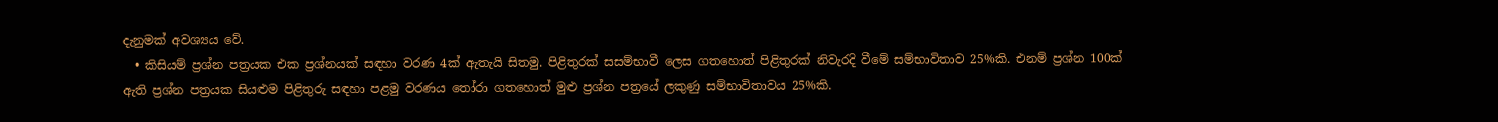දැනුමක් අවශ්‍යය වේ.
  • කිසියම් ප්‍රශ්න පත්‍රයක එක ප්‍රශ්නයක් සඳහා වරණ 4ක් ඇතැයි සිතමු. පිළිතුරක් සසම්භාවී ලෙස ගතහොත් පිළිතුරක් නිවැරදි වීමේ සම්භාවිතාව 25%කි. එනම් ප්‍රශ්න 100ක් ඇති ප්‍රශ්න පත්‍රයක සියළුම පිළිතුරු සඳහා පළමු වරණය තෝරා ගතහොත් මුළු ප්‍රශ්න පත්‍රයේ ලකුණු සම්භාවිතාවය 25%කි.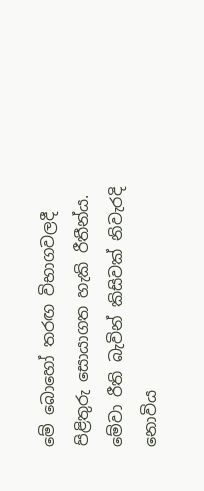මේ බොහෝ තරඟ විභාගවලදී පිළිතුරු සොයාගත හැකි රීතීන්ය. මේවා රීති බැවින් කිසිවක් නිවැරදි නොවිය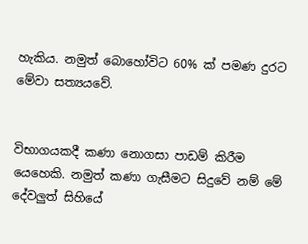හැකිය. නමුත් බොහෝවිට 60% ක් පමණ දුරට මේවා සත්‍යයවේ.


විභාගයකදී කණා නොගසා පාඩම් කිරීම යෙහෙකි. නමුත් කණා ගැසීමට සිදුවේ නම් මේ දේවලුත් සිහියේ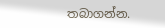තබාගන්න.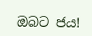ඔබ‍ට ජය!